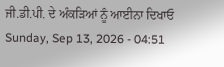ਜੀ.ਡੀ.ਪੀ. ਦੇ ਅੰਕੜਿਆਂ ਨੂੰ ਆਈਨਾ ਦਿਖਾਓ
Sunday, Sep 13, 2026 - 04:51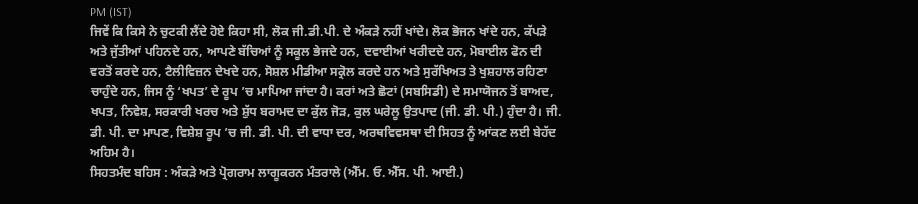PM (IST)
ਜਿਵੇਂ ਕਿ ਕਿਸੇ ਨੇ ਚੁਟਕੀ ਲੈਂਦੇ ਹੋਏ ਕਿਹਾ ਸੀ, ਲੋਕ ਜੀ.ਡੀ.ਪੀ. ਦੇ ਅੰਕੜੇ ਨਹੀਂ ਖਾਂਦੇ। ਲੋਕ ਭੋਜਨ ਖਾਂਦੇ ਹਨ, ਕੱਪੜੇ ਅਤੇ ਜੁੱਤੀਆਂ ਪਹਿਨਦੇ ਹਨ, ਆਪਣੇ ਬੱਚਿਆਂ ਨੂੰ ਸਕੂਲ ਭੇਜਦੇ ਹਨ, ਦਵਾਈਆਂ ਖਰੀਦਦੇ ਹਨ, ਮੋਬਾਈਲ ਫੋਨ ਦੀ ਵਰਤੋਂ ਕਰਦੇ ਹਨ, ਟੈਲੀਵਿਜ਼ਨ ਦੇਖਦੇ ਹਨ, ਸੋਸ਼ਲ ਮੀਡੀਆ ਸਕ੍ਰੋਲ ਕਰਦੇ ਹਨ ਅਤੇ ਸੁਰੱਖਿਅਤ ਤੇ ਖੁਸ਼ਹਾਲ ਰਹਿਣਾ ਚਾਹੁੰਦੇ ਹਨ, ਜਿਸ ਨੂੰ ‘ਖਪਤ’ ਦੇ ਰੂਪ ’ਚ ਮਾਪਿਆ ਜਾਂਦਾ ਹੈ। ਕਰਾਂ ਅਤੇ ਛੋਟਾਂ (ਸਬਸਿਡੀ) ਦੇ ਸਮਾਯੋਜਨ ਤੋਂ ਬਾਅਦ, ਖਪਤ, ਨਿਵੇਸ਼, ਸਰਕਾਰੀ ਖਰਚ ਅਤੇ ਸ਼ੁੱਧ ਬਰਾਮਦ ਦਾ ਕੁੱਲ ਜੋੜ, ਕੁਲ ਘਰੇਲੂ ਉਤਪਾਦ (ਜੀ. ਡੀ. ਪੀ.) ਹੁੰਦਾ ਹੈ। ਜੀ. ਡੀ. ਪੀ. ਦਾ ਮਾਪਣ, ਵਿਸ਼ੇਸ਼ ਰੂਪ ’ਚ ਜੀ. ਡੀ. ਪੀ. ਦੀ ਵਾਧਾ ਦਰ, ਅਰਥਵਿਵਸਥਾ ਦੀ ਸਿਹਤ ਨੂੰ ਆਂਕਣ ਲਈ ਬੇਹੱਦ ਅਹਿਮ ਹੈ।
ਸਿਹਤਮੰਦ ਬਹਿਸ : ਅੰਕੜੇ ਅਤੇ ਪ੍ਰੋਗਰਾਮ ਲਾਗੂਕਰਨ ਮੰਤਰਾਲੇ (ਐੱਮ. ਓ. ਐੱਸ. ਪੀ. ਆਈ.)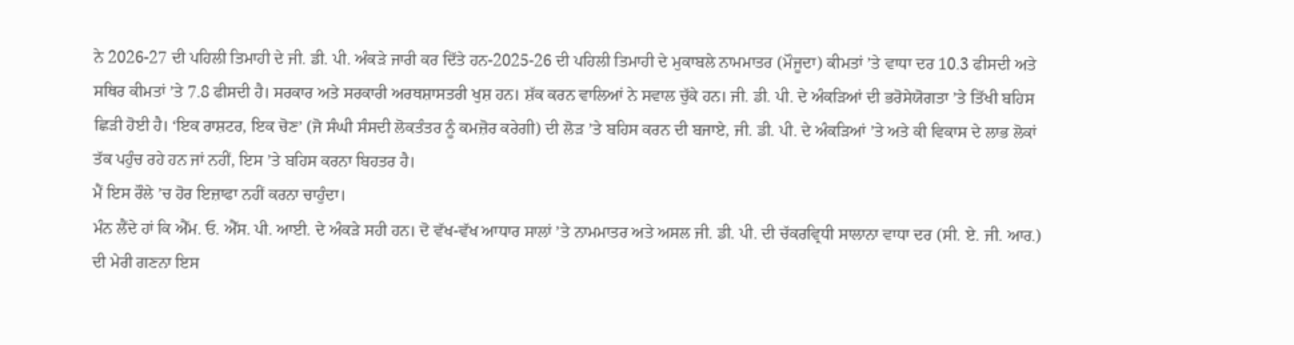ਨੇ 2026-27 ਦੀ ਪਹਿਲੀ ਤਿਮਾਹੀ ਦੇ ਜੀ. ਡੀ. ਪੀ. ਅੰਕੜੇ ਜਾਰੀ ਕਰ ਦਿੱਤੇ ਹਨ-2025-26 ਦੀ ਪਹਿਲੀ ਤਿਮਾਹੀ ਦੇ ਮੁਕਾਬਲੇ ਨਾਮਮਾਤਰ (ਮੌਜੂਦਾ) ਕੀਮਤਾਂ ’ਤੇ ਵਾਧਾ ਦਰ 10.3 ਫੀਸਦੀ ਅਤੇ ਸਥਿਰ ਕੀਮਤਾਂ ’ਤੇ 7.8 ਫੀਸਦੀ ਹੈ। ਸਰਕਾਰ ਅਤੇ ਸਰਕਾਰੀ ਅਰਥਸ਼ਾਸਤਰੀ ਖੁਸ਼ ਹਨ। ਸ਼ੱਕ ਕਰਨ ਵਾਲਿਆਂ ਨੇ ਸਵਾਲ ਚੁੱਕੇ ਹਨ। ਜੀ. ਡੀ. ਪੀ. ਦੇ ਅੰਕੜਿਆਂ ਦੀ ਭਰੋਸੇਯੋਗਤਾ ’ਤੇ ਤਿੱਖੀ ਬਹਿਸ ਛਿੜੀ ਹੋਈ ਹੈ। ‘ਇਕ ਰਾਸ਼ਟਰ, ਇਕ ਚੋਣ’ (ਜੋ ਸੰਘੀ ਸੰਸਦੀ ਲੋਕਤੰਤਰ ਨੂੰ ਕਮਜ਼ੋਰ ਕਰੇਗੀ) ਦੀ ਲੋੜ ’ਤੇ ਬਹਿਸ ਕਰਨ ਦੀ ਬਜਾਏ, ਜੀ. ਡੀ. ਪੀ. ਦੇ ਅੰਕੜਿਆਂ ’ਤੇ ਅਤੇ ਕੀ ਵਿਕਾਸ ਦੇ ਲਾਭ ਲੋਕਾਂ ਤੱਕ ਪਹੁੰਚ ਰਹੇ ਹਨ ਜਾਂ ਨਹੀਂ, ਇਸ ’ਤੇ ਬਹਿਸ ਕਰਨਾ ਬਿਹਤਰ ਹੈ।
ਮੈਂ ਇਸ ਰੌਲੇ ’ਚ ਹੋਰ ਇਜ਼ਾਫਾ ਨਹੀਂ ਕਰਨਾ ਚਾਹੁੰਦਾ।
ਮੰਨ ਲੈਂਦੇ ਹਾਂ ਕਿ ਐੱਮ. ਓ. ਐੱਸ. ਪੀ. ਆਈ. ਦੇ ਅੰਕੜੇ ਸਹੀ ਹਨ। ਦੋ ਵੱਖ-ਵੱਖ ਆਧਾਰ ਸਾਲਾਂ ’ਤੇ ਨਾਮਮਾਤਰ ਅਤੇ ਅਸਲ ਜੀ. ਡੀ. ਪੀ. ਦੀ ਚੱਕਰਵ੍ਰਿਧੀ ਸਾਲਾਨਾ ਵਾਧਾ ਦਰ (ਸੀ. ਏ. ਜੀ. ਆਰ.) ਦੀ ਮੇਰੀ ਗਣਨਾ ਇਸ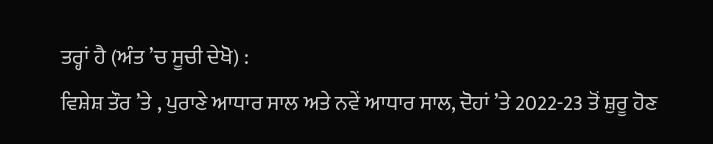ਤਰ੍ਹਾਂ ਹੈ (ਅੰਤ ’ਚ ਸੂਚੀ ਦੇਖੋ) :
ਵਿਸ਼ੇਸ਼ ਤੌਰ ’ਤੇ , ਪੁਰਾਣੇ ਆਧਾਰ ਸਾਲ ਅਤੇ ਨਵੇਂ ਆਧਾਰ ਸਾਲ, ਦੋਹਾਂ ’ਤੇ 2022-23 ਤੋਂ ਸ਼ੁਰੂ ਹੋਣ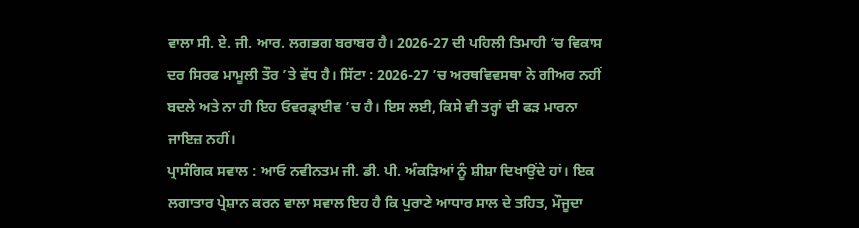ਵਾਲਾ ਸੀ. ਏ. ਜੀ. ਆਰ. ਲਗਭਗ ਬਰਾਬਰ ਹੈ। 2026-27 ਦੀ ਪਹਿਲੀ ਤਿਮਾਹੀ ’ਚ ਵਿਕਾਸ ਦਰ ਸਿਰਫ ਮਾਮੂਲੀ ਤੌਰ ’ਤੇ ਵੱਧ ਹੈ। ਸਿੱਟਾ : 2026-27 ’ਚ ਅਰਥਵਿਵਸਥਾ ਨੇ ਗੀਅਰ ਨਹੀਂ ਬਦਲੇ ਅਤੇ ਨਾ ਹੀ ਇਹ ਓਵਰਡ੍ਰਾਈਵ ’ਚ ਹੈ। ਇਸ ਲਈ, ਕਿਸੇ ਵੀ ਤਰ੍ਹਾਂ ਦੀ ਫੜ ਮਾਰਨਾ ਜਾਇਜ਼ ਨਹੀਂ।
ਪ੍ਰਾਸੰਗਿਕ ਸਵਾਲ : ਆਓ ਨਵੀਨਤਮ ਜੀ. ਡੀ. ਪੀ. ਅੰਕੜਿਆਂ ਨੂੰ ਸ਼ੀਸ਼ਾ ਦਿਖਾਉਂਦੇ ਹਾਂ। ਇਕ ਲਗਾਤਾਰ ਪ੍ਰੇਸ਼ਾਨ ਕਰਨ ਵਾਲਾ ਸਵਾਲ ਇਹ ਹੈ ਕਿ ਪੁਰਾਣੇ ਆਧਾਰ ਸਾਲ ਦੇ ਤਹਿਤ, ਮੌਜੂਦਾ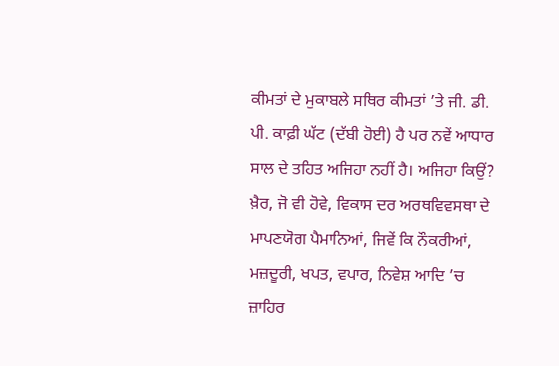ਕੀਮਤਾਂ ਦੇ ਮੁਕਾਬਲੇ ਸਥਿਰ ਕੀਮਤਾਂ ’ਤੇ ਜੀ. ਡੀ. ਪੀ. ਕਾਫ਼ੀ ਘੱਟ (ਦੱਬੀ ਹੋਈ) ਹੈ ਪਰ ਨਵੇਂ ਆਧਾਰ ਸਾਲ ਦੇ ਤਹਿਤ ਅਜਿਹਾ ਨਹੀਂ ਹੈ। ਅਜਿਹਾ ਕਿਉਂ?
ਖ਼ੈਰ, ਜੋ ਵੀ ਹੋਵੇ, ਵਿਕਾਸ ਦਰ ਅਰਥਵਿਵਸਥਾ ਦੇ ਮਾਪਣਯੋਗ ਪੈਮਾਨਿਆਂ, ਜਿਵੇਂ ਕਿ ਨੌਕਰੀਆਂ, ਮਜ਼ਦੂਰੀ, ਖਪਤ, ਵਪਾਰ, ਨਿਵੇਸ਼ ਆਦਿ ’ਚ ਜ਼ਾਹਿਰ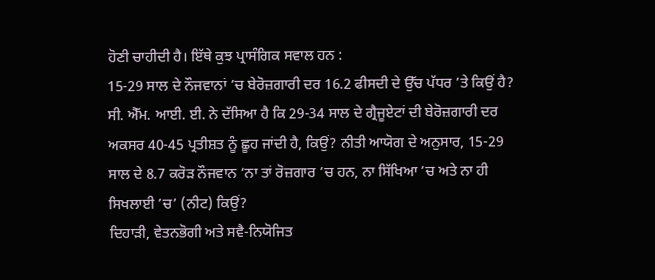ਹੋਣੀ ਚਾਹੀਦੀ ਹੈ। ਇੱਥੇ ਕੁਝ ਪ੍ਰਾਸੰਗਿਕ ਸਵਾਲ ਹਨ :
15-29 ਸਾਲ ਦੇ ਨੌਜਵਾਨਾਂ ’ਚ ਬੇਰੋਜ਼ਗਾਰੀ ਦਰ 16.2 ਫੀਸਦੀ ਦੇ ਉੱਚ ਪੱਧਰ ’ਤੇ ਕਿਉਂ ਹੈ? ਸੀ. ਐੱਮ. ਆਈ. ਈ. ਨੇ ਦੱਸਿਆ ਹੈ ਕਿ 29-34 ਸਾਲ ਦੇ ਗ੍ਰੈਜੂਏਟਾਂ ਦੀ ਬੇਰੋਜ਼ਗਾਰੀ ਦਰ ਅਕਸਰ 40-45 ਪ੍ਰਤੀਸ਼ਤ ਨੂੰ ਛੂਹ ਜਾਂਦੀ ਹੈ, ਕਿਉਂ? ਨੀਤੀ ਆਯੋਗ ਦੇ ਅਨੁਸਾਰ, 15-29 ਸਾਲ ਦੇ 8.7 ਕਰੋੜ ਨੌਜਵਾਨ ‘ਨਾ ਤਾਂ ਰੋਜ਼ਗਾਰ ’ਚ ਹਨ, ਨਾ ਸਿੱਖਿਆ ’ਚ ਅਤੇ ਨਾ ਹੀ ਸਿਖਲਾਈ ’ਚ’ (ਨੀਟ) ਕਿਉਂ?
ਦਿਹਾੜੀ, ਵੇਤਨਭੋਗੀ ਅਤੇ ਸਵੈ-ਨਿਯੋਜਿਤ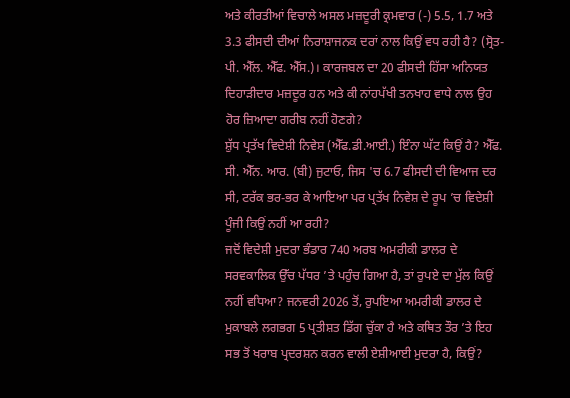ਅਤੇ ਕੀਰਤੀਆਂ ਵਿਚਾਲੇ ਅਸਲ ਮਜ਼ਦੂਰੀ ਕ੍ਰਮਵਾਰ (-) 5.5, 1.7 ਅਤੇ 3.3 ਫੀਸਦੀ ਦੀਆਂ ਨਿਰਾਸ਼ਾਜਨਕ ਦਰਾਂ ਨਾਲ ਕਿਉਂ ਵਧ ਰਹੀ ਹੈ? (ਸ੍ਰੋਤ-ਪੀ. ਐੱਲ. ਐੱਫ. ਐੱਸ.)। ਕਾਰਜਬਲ ਦਾ 20 ਫੀਸਦੀ ਹਿੱਸਾ ਅਨਿਯਤ ਦਿਹਾੜੀਦਾਰ ਮਜ਼ਦੂਰ ਹਨ ਅਤੇ ਕੀ ਨਾਂਹਪੱਖੀ ਤਨਖਾਹ ਵਾਧੇ ਨਾਲ ਉਹ ਹੋਰ ਜ਼ਿਆਦਾ ਗਰੀਬ ਨਹੀਂ ਹੋਣਗੇ?
ਸ਼ੁੱਧ ਪ੍ਰਤੱਖ ਵਿਦੇਸ਼ੀ ਨਿਵੇਸ਼ (ਐੱਫ.ਡੀ.ਆਈ.) ਇੰਨਾ ਘੱਟ ਕਿਉਂ ਹੈ? ਐੱਫ. ਸੀ. ਐੱਨ. ਆਰ. (ਬੀ) ਜੁਟਾਓ, ਜਿਸ 'ਚ 6.7 ਫੀਸਦੀ ਦੀ ਵਿਆਜ ਦਰ ਸੀ, ਟਰੱਕ ਭਰ-ਭਰ ਕੇ ਆਇਆ ਪਰ ਪ੍ਰਤੱਖ ਨਿਵੇਸ਼ ਦੇ ਰੂਪ ’ਚ ਵਿਦੇਸ਼ੀ ਪੂੰਜੀ ਕਿਉਂ ਨਹੀਂ ਆ ਰਹੀ?
ਜਦੋਂ ਵਿਦੇਸ਼ੀ ਮੁਦਰਾ ਭੰਡਾਰ 740 ਅਰਬ ਅਮਰੀਕੀ ਡਾਲਰ ਦੇ ਸਰਵਕਾਲਿਕ ਉੱਚ ਪੱਧਰ ’ਤੇ ਪਹੁੰਚ ਗਿਆ ਹੈ, ਤਾਂ ਰੁਪਏ ਦਾ ਮੁੱਲ ਕਿਉਂ ਨਹੀਂ ਵਧਿਆ? ਜਨਵਰੀ 2026 ਤੋਂ, ਰੁਪਇਆ ਅਮਰੀਕੀ ਡਾਲਰ ਦੇ ਮੁਕਾਬਲੇ ਲਗਭਗ 5 ਪ੍ਰਤੀਸ਼ਤ ਡਿੱਗ ਚੁੱਕਾ ਹੈ ਅਤੇ ਕਥਿਤ ਤੌਰ ’ਤੇ ਇਹ ਸਭ ਤੋਂ ਖਰਾਬ ਪ੍ਰਦਰਸ਼ਨ ਕਰਨ ਵਾਲੀ ਏਸ਼ੀਆਈ ਮੁਦਰਾ ਹੈ, ਕਿਉਂ?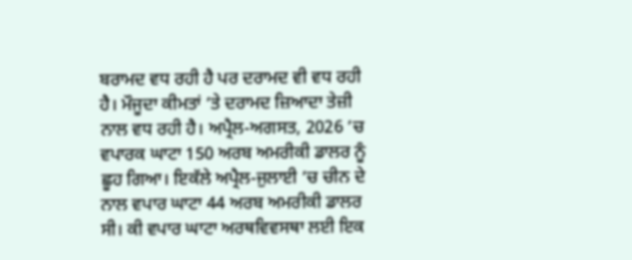ਬਰਾਮਦ ਵਧ ਰਹੀ ਹੈ ਪਰ ਦਰਾਮਦ ਵੀ ਵਧ ਰਹੀ ਹੈ। ਮੌਜੂਦਾ ਕੀਮਤਾਂ ’ਤੇ ਦਰਾਮਦ ਜ਼ਿਆਦਾ ਤੇਜ਼ੀ ਨਾਲ ਵਧ ਰਹੀ ਹੈ। ਅਪ੍ਰੈਲ-ਅਗਸਤ, 2026 ’ਚ ਵਪਾਰਕ ਘਾਟਾ 150 ਅਰਬ ਅਮਰੀਕੀ ਡਾਲਰ ਨੂੰ ਛੂਹ ਗਿਆ। ਇਕੱਲੇ ਅਪ੍ਰੈਲ-ਜੁਲਾਈ ’ਚ ਚੀਨ ਦੇ ਨਾਲ ਵਪਾਰ ਘਾਟਾ 44 ਅਰਬ ਅਮਰੀਕੀ ਡਾਲਰ ਸੀ। ਕੀ ਵਪਾਰ ਘਾਟਾ ਅਰਥਵਿਵਸਥਾ ਲਈ ਇਕ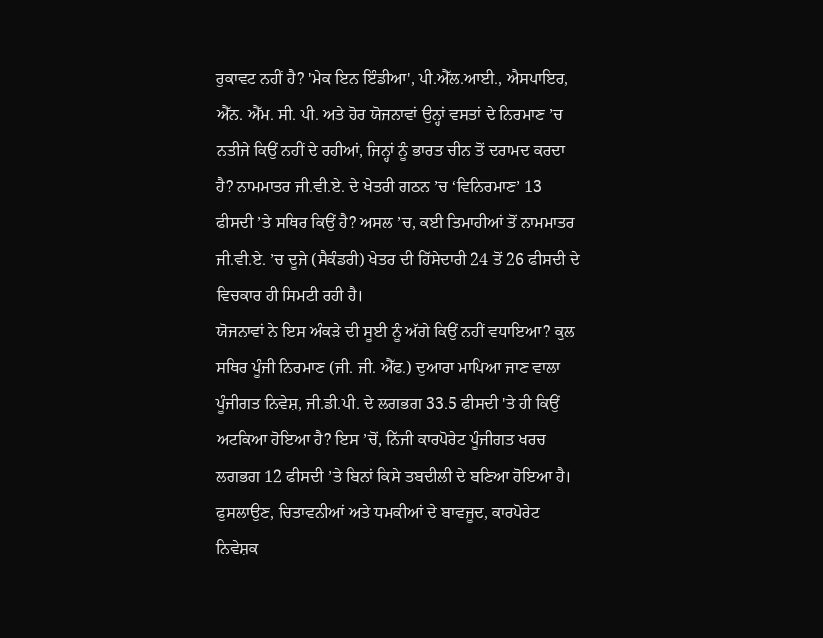ਰੁਕਾਵਟ ਨਹੀਂ ਹੈ? 'ਮੇਕ ਇਨ ਇੰਡੀਆ', ਪੀ.ਐੱਲ.ਆਈ., ਐਸਪਾਇਰ, ਐੱਨ. ਐੱਮ. ਸੀ. ਪੀ. ਅਤੇ ਹੋਰ ਯੋਜਨਾਵਾਂ ਉਨ੍ਹਾਂ ਵਸਤਾਂ ਦੇ ਨਿਰਮਾਣ ’ਚ ਨਤੀਜੇ ਕਿਉਂ ਨਹੀਂ ਦੇ ਰਹੀਆਂ, ਜਿਨ੍ਹਾਂ ਨੂੰ ਭਾਰਤ ਚੀਨ ਤੋਂ ਦਰਾਮਦ ਕਰਦਾ ਹੈ? ਨਾਮਮਾਤਰ ਜੀ.ਵੀ.ਏ. ਦੇ ਖੇਤਰੀ ਗਠਨ ’ਚ ‘ਵਿਨਿਰਮਾਣ’ 13 ਫੀਸਦੀ ’ਤੇ ਸਥਿਰ ਕਿਉਂ ਹੈ? ਅਸਲ ’ਚ, ਕਈ ਤਿਮਾਹੀਆਂ ਤੋਂ ਨਾਮਮਾਤਰ ਜੀ.ਵੀ.ਏ. ’ਚ ਦੂਜੇ (ਸੈਕੰਡਰੀ) ਖੇਤਰ ਦੀ ਹਿੱਸੇਦਾਰੀ 24 ਤੋਂ 26 ਫੀਸਦੀ ਦੇ ਵਿਚਕਾਰ ਹੀ ਸਿਮਟੀ ਰਹੀ ਹੈ।
ਯੋਜਨਾਵਾਂ ਨੇ ਇਸ ਅੰਕੜੇ ਦੀ ਸੂਈ ਨੂੰ ਅੱਗੇ ਕਿਉਂ ਨਹੀਂ ਵਧਾਇਆ? ਕੁਲ ਸਥਿਰ ਪੂੰਜੀ ਨਿਰਮਾਣ (ਜੀ. ਜੀ. ਐੱਫ.) ਦੁਆਰਾ ਮਾਪਿਆ ਜਾਣ ਵਾਲਾ ਪੂੰਜੀਗਤ ਨਿਵੇਸ਼, ਜੀ.ਡੀ.ਪੀ. ਦੇ ਲਗਭਗ 33.5 ਫੀਸਦੀ 'ਤੇ ਹੀ ਕਿਉਂ ਅਟਕਿਆ ਹੋਇਆ ਹੈ? ਇਸ ’ਚੋਂ, ਨਿੱਜੀ ਕਾਰਪੋਰੇਟ ਪੂੰਜੀਗਤ ਖਰਚ ਲਗਭਗ 12 ਫੀਸਦੀ ’ਤੇ ਬਿਨਾਂ ਕਿਸੇ ਤਬਦੀਲੀ ਦੇ ਬਣਿਆ ਹੋਇਆ ਹੈ। ਫੁਸਲਾਉਣ, ਚਿਤਾਵਨੀਆਂ ਅਤੇ ਧਮਕੀਆਂ ਦੇ ਬਾਵਜੂਦ, ਕਾਰਪੋਰੇਟ ਨਿਵੇਸ਼ਕ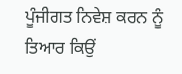ਪੂੰਜੀਗਤ ਨਿਵੇਸ਼ ਕਰਨ ਨੂੰ ਤਿਆਰ ਕਿਉਂ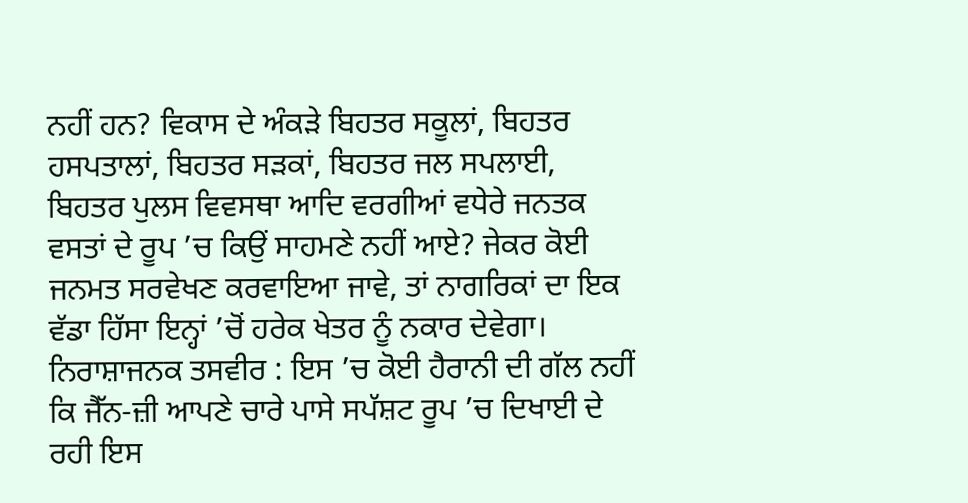ਨਹੀਂ ਹਨ? ਵਿਕਾਸ ਦੇ ਅੰਕੜੇ ਬਿਹਤਰ ਸਕੂਲਾਂ, ਬਿਹਤਰ ਹਸਪਤਾਲਾਂ, ਬਿਹਤਰ ਸੜਕਾਂ, ਬਿਹਤਰ ਜਲ ਸਪਲਾਈ, ਬਿਹਤਰ ਪੁਲਸ ਵਿਵਸਥਾ ਆਦਿ ਵਰਗੀਆਂ ਵਧੇਰੇ ਜਨਤਕ ਵਸਤਾਂ ਦੇ ਰੂਪ ’ਚ ਕਿਉਂ ਸਾਹਮਣੇ ਨਹੀਂ ਆਏ? ਜੇਕਰ ਕੋਈ ਜਨਮਤ ਸਰਵੇਖਣ ਕਰਵਾਇਆ ਜਾਵੇ, ਤਾਂ ਨਾਗਰਿਕਾਂ ਦਾ ਇਕ ਵੱਡਾ ਹਿੱਸਾ ਇਨ੍ਹਾਂ ’ਚੋਂ ਹਰੇਕ ਖੇਤਰ ਨੂੰ ਨਕਾਰ ਦੇਵੇਗਾ। ਨਿਰਾਸ਼ਾਜਨਕ ਤਸਵੀਰ : ਇਸ ’ਚ ਕੋਈ ਹੈਰਾਨੀ ਦੀ ਗੱਲ ਨਹੀਂ ਕਿ ਜੈੱਨ-ਜ਼ੀ ਆਪਣੇ ਚਾਰੇ ਪਾਸੇ ਸਪੱਸ਼ਟ ਰੂਪ ’ਚ ਦਿਖਾਈ ਦੇ ਰਹੀ ਇਸ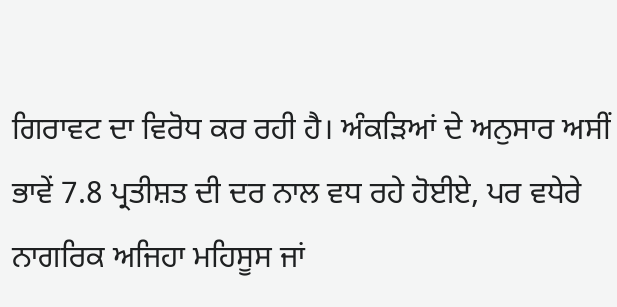ਗਿਰਾਵਟ ਦਾ ਵਿਰੋਧ ਕਰ ਰਹੀ ਹੈ। ਅੰਕੜਿਆਂ ਦੇ ਅਨੁਸਾਰ ਅਸੀਂ ਭਾਵੇਂ 7.8 ਪ੍ਰਤੀਸ਼ਤ ਦੀ ਦਰ ਨਾਲ ਵਧ ਰਹੇ ਹੋਈਏ, ਪਰ ਵਧੇਰੇ ਨਾਗਰਿਕ ਅਜਿਹਾ ਮਹਿਸੂਸ ਜਾਂ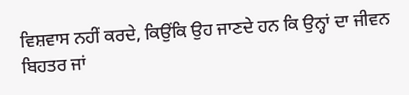ਵਿਸ਼ਵਾਸ ਨਹੀਂ ਕਰਦੇ, ਕਿਉਂਕਿ ਉਹ ਜਾਣਦੇ ਹਨ ਕਿ ਉਨ੍ਹਾਂ ਦਾ ਜੀਵਨ ਬਿਹਤਰ ਜਾਂ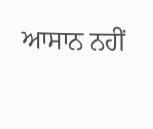ਆਸਾਨ ਨਹੀਂ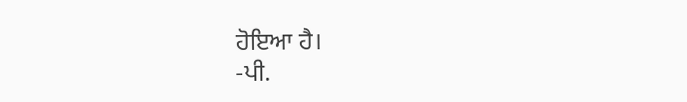ਹੋਇਆ ਹੈ।
-ਪੀ.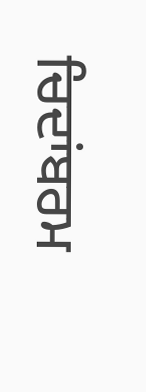ਚਿਦਾਂਬਰਮ